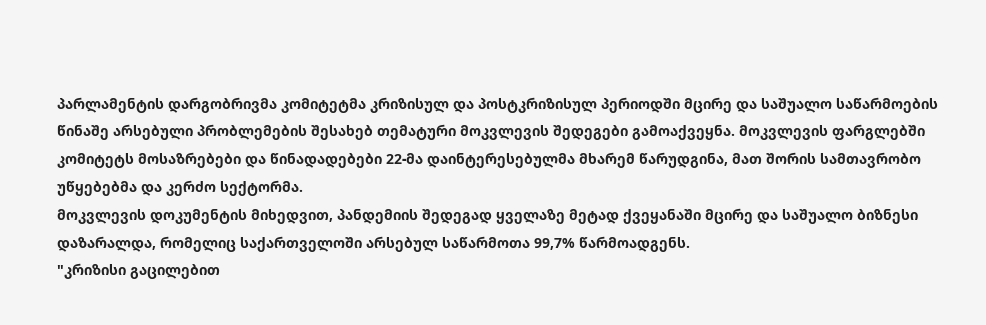პარლამენტის დარგობრივმა კომიტეტმა კრიზისულ და პოსტკრიზისულ პერიოდში მცირე და საშუალო საწარმოების წინაშე არსებული პრობლემების შესახებ თემატური მოკვლევის შედეგები გამოაქვეყნა. მოკვლევის ფარგლებში კომიტეტს მოსაზრებები და წინადადებები 22-მა დაინტერესებულმა მხარემ წარუდგინა, მათ შორის სამთავრობო უწყებებმა და კერძო სექტორმა.
მოკვლევის დოკუმენტის მიხედვით, პანდემიის შედეგად ყველაზე მეტად ქვეყანაში მცირე და საშუალო ბიზნესი დაზარალდა, რომელიც საქართველოში არსებულ საწარმოთა 99,7% წარმოადგენს.
"კრიზისი გაცილებით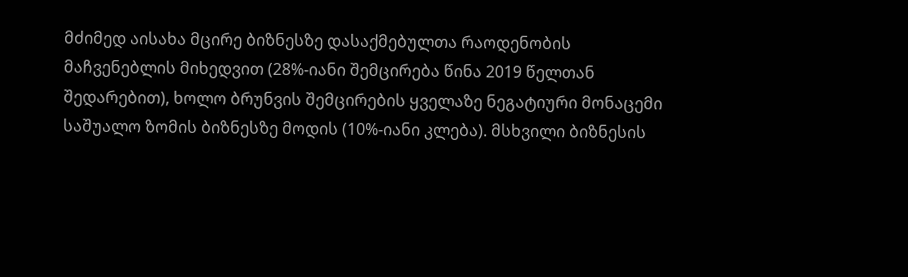მძიმედ აისახა მცირე ბიზნესზე დასაქმებულთა რაოდენობის მაჩვენებლის მიხედვით (28%-იანი შემცირება წინა 2019 წელთან შედარებით), ხოლო ბრუნვის შემცირების ყველაზე ნეგატიური მონაცემი საშუალო ზომის ბიზნესზე მოდის (10%-იანი კლება). მსხვილი ბიზნესის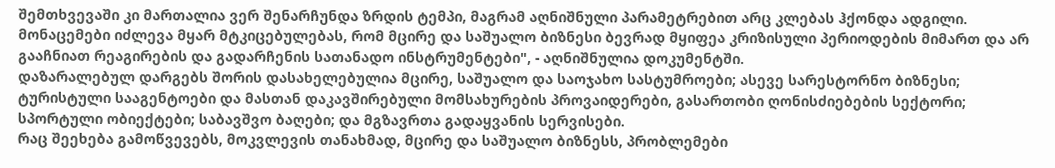შემთხვევაში კი მართალია ვერ შენარჩუნდა ზრდის ტემპი, მაგრამ აღნიშნული პარამეტრებით არც კლებას ჰქონდა ადგილი. მონაცემები იძლევა მყარ მტკიცებულებას, რომ მცირე და საშუალო ბიზნესი ბევრად მყიფეა კრიზისული პერიოდების მიმართ და არ გააჩნიათ რეაგირების და გადარჩენის სათანადო ინსტრუმენტები", - აღნიშნულია დოკუმენტში.
დაზარალებულ დარგებს შორის დასახელებულია მცირე, საშუალო და საოჯახო სასტუმროები; ასევე სარესტორნო ბიზნესი; ტურისტული სააგენტოები და მასთან დაკავშირებული მომსახურების პროვაიდერები, გასართობი ღონისძიებების სექტორი; სპორტული ობიექტები; საბავშვო ბაღები; და მგზავრთა გადაყვანის სერვისები.
რაც შეეხება გამოწვევებს, მოკვლევის თანახმად, მცირე და საშუალო ბიზნესს, პრობლემები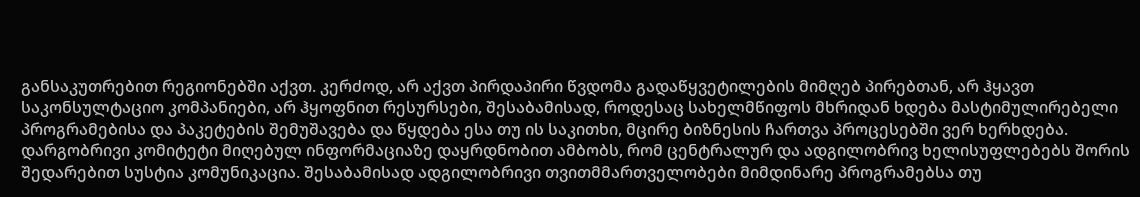განსაკუთრებით რეგიონებში აქვთ. კერძოდ, არ აქვთ პირდაპირი წვდომა გადაწყვეტილების მიმღებ პირებთან, არ ჰყავთ საკონსულტაციო კომპანიები, არ ჰყოფნით რესურსები, შესაბამისად, როდესაც სახელმწიფოს მხრიდან ხდება მასტიმულირებელი პროგრამებისა და პაკეტების შემუშავება და წყდება ესა თუ ის საკითხი, მცირე ბიზნესის ჩართვა პროცესებში ვერ ხერხდება.
დარგობრივი კომიტეტი მიღებულ ინფორმაციაზე დაყრდნობით ამბობს, რომ ცენტრალურ და ადგილობრივ ხელისუფლებებს შორის შედარებით სუსტია კომუნიკაცია. შესაბამისად ადგილობრივი თვითმმართველობები მიმდინარე პროგრამებსა თუ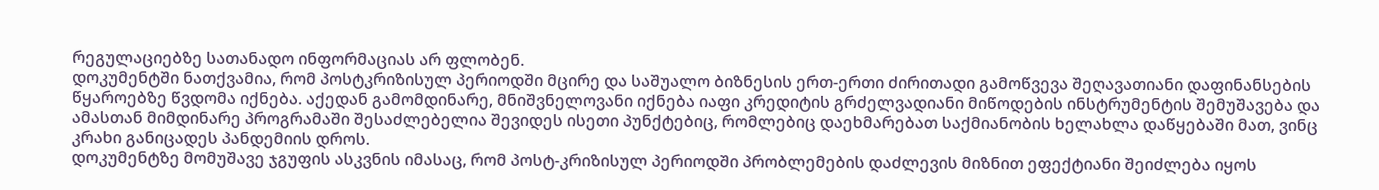რეგულაციებზე სათანადო ინფორმაციას არ ფლობენ.
დოკუმენტში ნათქვამია, რომ პოსტკრიზისულ პერიოდში მცირე და საშუალო ბიზნესის ერთ-ერთი ძირითადი გამოწვევა შეღავათიანი დაფინანსების წყაროებზე წვდომა იქნება. აქედან გამომდინარე, მნიშვნელოვანი იქნება იაფი კრედიტის გრძელვადიანი მიწოდების ინსტრუმენტის შემუშავება და ამასთან მიმდინარე პროგრამაში შესაძლებელია შევიდეს ისეთი პუნქტებიც, რომლებიც დაეხმარებათ საქმიანობის ხელახლა დაწყებაში მათ, ვინც კრახი განიცადეს პანდემიის დროს.
დოკუმენტზე მომუშავე ჯგუფის ასკვნის იმასაც, რომ პოსტ-კრიზისულ პერიოდში პრობლემების დაძლევის მიზნით ეფექტიანი შეიძლება იყოს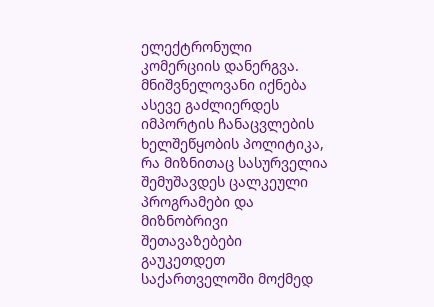ელექტრონული კომერციის დანერგვა.
მნიშვნელოვანი იქნება ასევე გაძლიერდეს იმპორტის ჩანაცვლების ხელშეწყობის პოლიტიკა, რა მიზნითაც სასურველია შემუშავდეს ცალკეული პროგრამები და მიზნობრივი შეთავაზებები გაუკეთდეთ საქართველოში მოქმედ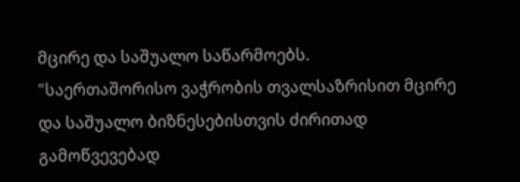მცირე და საშუალო საწარმოებს.
"საერთაშორისო ვაჭრობის თვალსაზრისით მცირე და საშუალო ბიზნესებისთვის ძირითად გამოწვევებად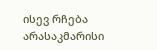ისევ რჩება არასაკმარისი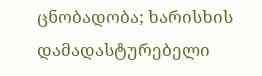ცნობადობა; ხარისხის დამადასტურებელი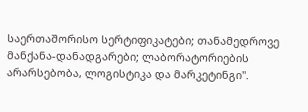საერთაშორისო სერტიფიკატები; თანამედროვე მანქანა-დანადგარები; ლაბორატორიების არარსებობა, ლოგისტიკა და მარკეტინგი".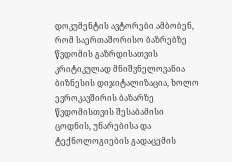დოკუმენტის ავტორები ამბობენ, რომ საერთაშორისო ბაზრებზე წვდომის გაზრდისათვის კრიტიკულად მნიშვნელოვანია ბიზნესის დიჯიტალიზაცია, ხოლო ევროკავშირის ბაზარზე წვდომისთვის შესაბამისი ცოდნის, უნარებისა და ტექნოლოგიების გადაცემის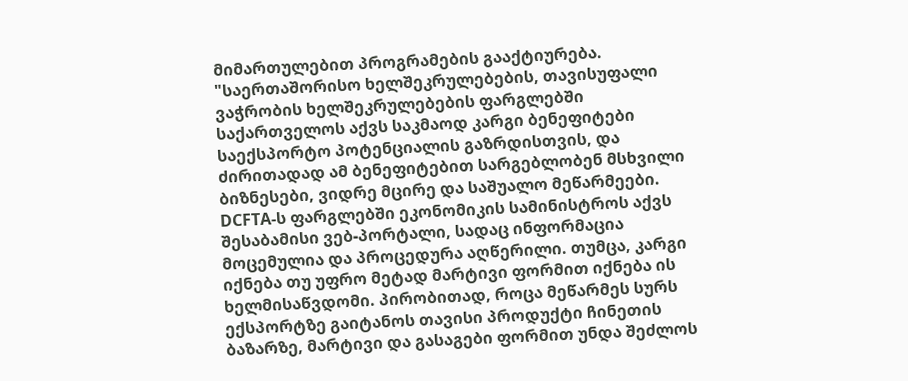მიმართულებით პროგრამების გააქტიურება.
"საერთაშორისო ხელშეკრულებების, თავისუფალი ვაჭრობის ხელშეკრულებების ფარგლებში საქართველოს აქვს საკმაოდ კარგი ბენეფიტები საექსპორტო პოტენციალის გაზრდისთვის, და ძირითადად ამ ბენეფიტებით სარგებლობენ მსხვილი ბიზნესები, ვიდრე მცირე და საშუალო მეწარმეები. DCFTA-ს ფარგლებში ეკონომიკის სამინისტროს აქვს შესაბამისი ვებ-პორტალი, სადაც ინფორმაცია მოცემულია და პროცედურა აღწერილი. თუმცა, კარგი იქნება თუ უფრო მეტად მარტივი ფორმით იქნება ის ხელმისაწვდომი. პირობითად, როცა მეწარმეს სურს ექსპორტზე გაიტანოს თავისი პროდუქტი ჩინეთის ბაზარზე, მარტივი და გასაგები ფორმით უნდა შეძლოს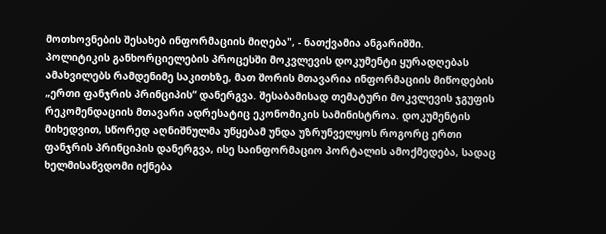მოთხოვნების შესახებ ინფორმაციის მიღება", - ნათქვამია ანგარიშში.
პოლიტიკის განხორციელების პროცესში მოკვლევის დოკუმენტი ყურადღებას ამახვილებს რამდენიმე საკითხზე, მათ შორის მთავარია ინფორმაციის მიწოდების „ერთი ფანჯრის პრინციპის“ დანერგვა. შესაბამისად თემატური მოკვლევის ჯგუფის რეკომენდაციის მთავარი ადრესატიც ეკონომიკის სამინისტროა. დოკუმენტის მიხედვით, სწორედ აღნიშნულმა უწყებამ უნდა უზრუნველყოს როგორც ერთი ფანჯრის პრინციპის დანერგვა, ისე საინფორმაციო პორტალის ამოქმედება, სადაც ხელმისაწვდომი იქნება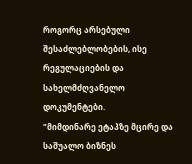როგორც არსებული შესაძლებლობების, ისე რეგულაციების და სახელმძღვანელო დოკუმენტები.
"მიმდინარე ეტაპზე მცირე და საშუალო ბიზნეს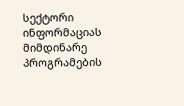სექტორი ინფორმაციას მიმდინარე პროგრამების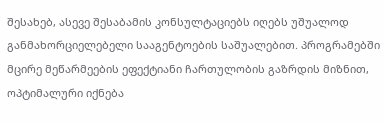შესახებ, ასევე შესაბამის კონსულტაციებს იღებს უშუალოდ განმახორციელებელი სააგენტოების საშუალებით. პროგრამებში მცირე მეწარმეების ეფექტიანი ჩართულობის გაზრდის მიზნით, ოპტიმალური იქნება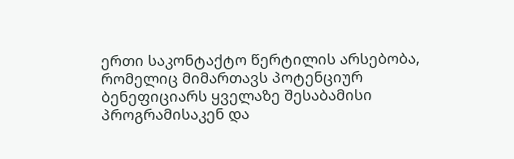ერთი საკონტაქტო წერტილის არსებობა, რომელიც მიმართავს პოტენციურ ბენეფიციარს ყველაზე შესაბამისი პროგრამისაკენ და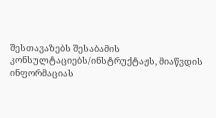შესთავაზებს შესაბამის კონსულტაციებს/ინსტრუქტაჟს, მიაწვდის ინფორმაციას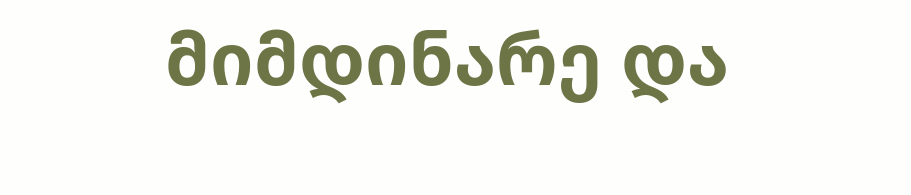მიმდინარე და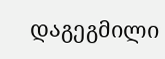დაგეგმილი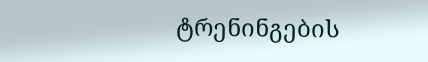ტრენინგების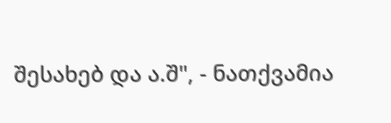შესახებ და ა.შ", - ნათქვამია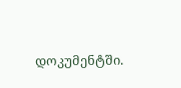დოკუმენტში.